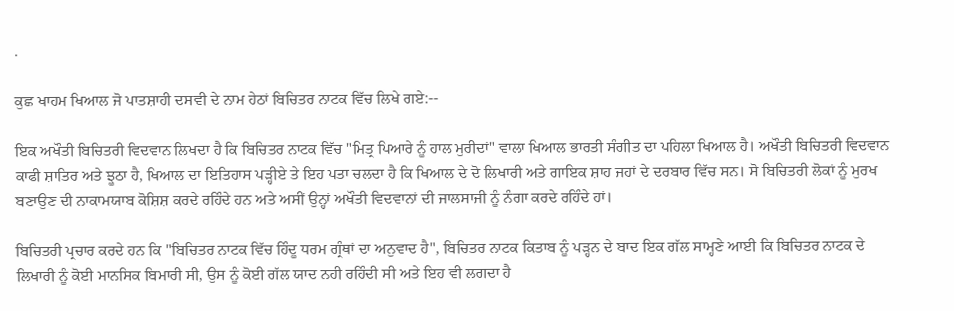.

ਕੁਛ ਖਾਹਮ ਖਿਆਲ ਜੋ ਪਾਤਸ਼ਾਹੀ ਦਸਵੀ ਦੇ ਨਾਮ ਹੇਠਾਂ ਬਿਚਿਤਰ ਨਾਟਕ ਵਿੱਚ ਲਿਖੇ ਗਏ:--

ਇਕ ਅਖੌਤੀ ਬਿਚਿਤਰੀ ਵਿਦਵਾਨ ਲਿਖਦਾ ਹੈ ਕਿ ਬਿਚਿਤਰ ਨਾਟਕ ਵਿੱਚ "ਮਿਤ੍ਰ ਪਿਆਰੇ ਨੂੰ ਹਾਲ ਮੁਰੀਦਾਂ" ਵਾਲਾ ਖਿਆਲ ਭਾਰਤੀ ਸੰਗੀਤ ਦਾ ਪਹਿਲਾ ਖਿਆਲ ਹੈ। ਅਖੌਤੀ ਬਿਚਿਤਰੀ ਵਿਦਵਾਨ ਕਾਫੀ ਸ਼ਾਤਿਰ ਅਤੇ ਝੂਠਾ ਹੈ, ਖਿਆਲ ਦਾ ਇਤਿਹਾਸ ਪੜ੍ਹੀਏ ਤੇ ਇਹ ਪਤਾ ਚਲਦਾ ਹੈ ਕਿ ਖਿਆਲ ਦੇ ਦੋ ਲਿਖਾਰੀ ਅਤੇ ਗਾਇਕ ਸ਼ਾਹ ਜਹਾਂ ਦੇ ਦਰਬਾਰ ਵਿੱਚ ਸਨ। ਸੋ ਬਿਚਿਤਰੀ ਲੋਕਾਂ ਨੂੰ ਮੁਰਖ ਬਣਾਉਣ ਦੀ ਨਾਕਾਮਯਾਬ ਕੋਸ਼ਿਸ਼ ਕਰਦੇ ਰਹਿੰਦੇ ਹਨ ਅਤੇ ਅਸੀਂ ਉਨ੍ਹਾਂ ਅਖੌਤੀ ਵਿਦਵਾਨਾਂ ਦੀ ਜਾਲਸਾਜੀ ਨੂੰ ਨੰਗਾ ਕਰਦੇ ਰਹਿੰਦੇ ਹਾਂ।

ਬਿਚਿਤਰੀ ਪ੍ਰਚਾਰ ਕਰਦੇ ਹਨ ਕਿ "ਬਿਚਿਤਰ ਨਾਟਕ ਵਿੱਚ ਹਿੰਦੂ ਧਰਮ ਗ੍ਰੰਥਾਂ ਦਾ ਅਨੁਵਾਦ ਹੈ", ਬਿਚਿਤਰ ਨਾਟਕ ਕਿਤਾਬ ਨੂੰ ਪੜ੍ਹਨ ਦੇ ਬਾਦ ਇਕ ਗੱਲ ਸਾਮ੍ਹਣੇ ਆਈ ਕਿ ਬਿਚਿਤਰ ਨਾਟਕ ਦੇ ਲਿਖਾਰੀ ਨੂੰ ਕੋਈ ਮਾਨਸਿਕ ਬਿਮਾਰੀ ਸੀ, ਉਸ ਨੂੰ ਕੋਈ ਗੱਲ ਯਾਦ ਨਹੀ ਰਹਿੰਦੀ ਸੀ ਅਤੇ ਇਹ ਵੀ ਲਗਦਾ ਹੈ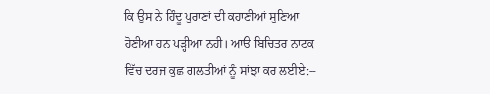ਕਿ ਉਸ ਨੇ ਹਿੰਦੂ ਪੁਰਾਣਾਂ ਦੀ ਕਹਾਣੀਆਂ ਸੁਣਿਆ ਹੋਣੀਆ ਹਨ ਪੜ੍ਹੀਆ ਨਹੀ। ਆੳ ਬਿਚਿਤਰ ਨਾਟਕ ਵਿੱਚ ਦਰਜ ਕੁਛ ਗਲਤੀਆਂ ਨੂੰ ਸਾਂਝਾ ਕਰ ਲਈਏ:--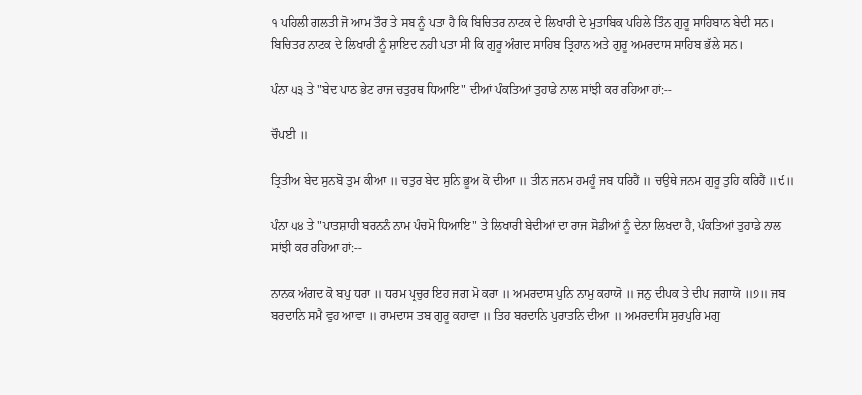੧ ਪਹਿਲੀ ਗਲਤੀ ਜੋ ਆਮ ਤੌਰ ਤੇ ਸਬ ਨੂੰ ਪਤਾ ਹੈ ਕਿ ਬਿਚਿਤਰ ਨਾਟਕ ਦੇ ਲਿਖਾਰੀ ਦੇ ਮੁਤਾਬਿਕ ਪਹਿਲੇ ਤਿੰਨ ਗੁਰੂ ਸਾਹਿਬਾਨ ਬੇਦੀ ਸਨ। ਬਿਚਿਤਰ ਨਾਟਕ ਦੇ ਲਿਖਾਰੀ ਨੂੰ ਸ਼ਾਇਦ ਨਹੀ ਪਤਾ ਸੀ ਕਿ ਗੁਰੂ ਅੰਗਦ ਸਾਹਿਬ ਤ੍ਰਿਹਾਨ ਅਤੇ ਗੁਰੂ ਅਮਰਦਾਸ ਸਾਹਿਬ ਭੱਲੇ ਸਨ।

ਪੰਨਾ ੫੩ ਤੇ "ਬੇਦ ਪਾਠ ਭੇਟ ਰਾਜ ਚਤੁਰਥ ਧਿਆਇ" ਦੀਆਂ ਪੰਕਤਿਆਂ ਤੁਹਾਡੇ ਨਾਲ ਸਾਂਝੀ ਕਰ ਰਹਿਆ ਹਾਂ:--

ਚੌਪਈ ॥

ਤ੍ਰਿਤੀਅ ਬੇਦ ਸੁਨਬੋ ਤੁਮ ਕੀਆ ॥ ਚਤੁਰ ਬੇਦ ਸੁਨਿ ਭੂਅ ਕੋ ਦੀਆ ॥ ਤੀਨ ਜਨਮ ਹਮਹੂੰ ਜਬ ਧਰਿਹੈਂ ॥ ਚਉਥੇ ਜਨਮ ਗੁਰੂ ਤੁਹਿ ਕਰਿਹੈਂ ॥੯॥

ਪੰਨਾ ੫੪ ਤੇ "ਪਾਤਸ਼ਾਹੀ ਬਰਨਨੰ ਨਾਮ ਪੰਚਮੋ ਧਿਆਇ" ਤੇ ਲਿਖਾਰੀ ਬੇਦੀਆਂ ਦਾ ਰਾਜ ਸੋਡੀਆਂ ਨੂੰ ਦੇਨਾ ਲਿਖਦਾ ਹੈ, ਪੰਕਤਿਆਂ ਤੁਹਾਡੇ ਨਾਲ ਸਾਂਝੀ ਕਰ ਰਹਿਆ ਹਾਂ:--

ਨਾਨਕ ਅੰਗਦ ਕੋ ਬਪੁ ਧਰਾ ॥ ਧਰਮ ਪ੍ਰਚੁਰ ਇਹ ਜਗ ਮੋ ਕਰਾ ॥ ਅਮਰਦਾਸ ਪੁਨਿ ਨਾਮੁ ਕਹਾਯੋ ॥ ਜਨੁ ਦੀਪਕ ਤੇ ਦੀਪ ਜਗਾਯੋ ॥੭॥ ਜਬ ਬਰਦਾਨਿ ਸਮੈ ਵੁਹ ਆਵਾ ॥ ਰਾਮਦਾਸ ਤਬ ਗੁਰੂ ਕਹਾਵਾ ॥ ਤਿਹ ਬਰਦਾਨਿ ਪੁਰਾਤਨਿ ਦੀਆ ॥ ਅਮਰਦਾਸਿ ਸੁਰਪੁਰਿ ਮਗੁ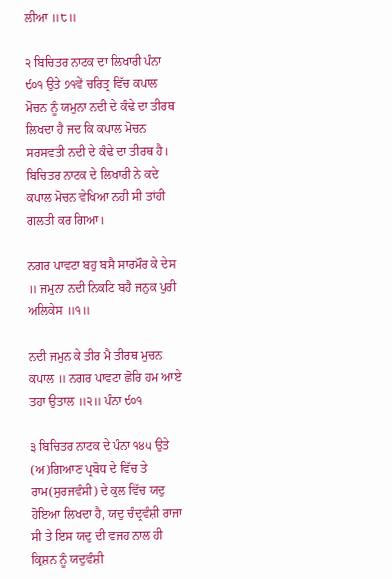ਲੀਆ ॥੮॥

੨ ਬਿਚਿਤਰ ਨਾਟਕ ਦਾ ਲਿਖਾਰੀ ਪੰਨਾ ੯੦੧ ਉਤੇ ੭੧ਵੇਂ ਚਰਿਤ੍ਰ ਵਿੱਚ ਕਪਾਲ ਮੋਚਨ ਨੂੰ ਯਮੁਨਾ ਨਦੀ ਦੇ ਕੰਢੇ ਦਾ ਤੀਰਥ ਲਿਖਦਾ ਹੈ ਜਦ ਕਿ ਕਪਾਲ ਮੋਚਨ ਸਰਸਵਤੀ ਨਦੀ ਦੇ ਕੰਢੇ ਦਾ ਤੀਰਥ ਹੈ। ਬਿਚਿਤਰ ਨਾਟਕ ਦੇ ਲਿਖਾਰੀ ਨੇ ਕਦੇ ਕਪਾਲ ਮੋਚਨ ਵੇਖਿਆ ਨਹੀ ਸੀ ਤਾਂਹੀ ਗਲਤੀ ਕਰ ਗਿਆ।

ਨਗਰ ਪਾਵਟਾ ਬਹੁ ਬਸੈ ਸਾਰਮੌਰ ਕੇ ਦੇਸ ॥ ਜਮੁਨਾ ਨਦੀ ਨਿਕਟਿ ਬਹੈ ਜਨੁਕ ਪੁਰੀ ਅਲਿਕੇਸ ॥੧॥

ਨਦੀ ਜਮੁਨ ਕੇ ਤੀਰ ਮੈ ਤੀਰਥ ਮੁਚਨ ਕਪਾਲ ॥ ਨਗਰ ਪਾਵਟਾ ਛੋਰਿ ਹਮ ਆਏ ਤਹਾ ਉਤਾਲ ॥੨॥ ਪੰਨਾ ੯੦੧

੩ ਬਿਚਿਤਰ ਨਾਟਕ ਦੇ ਪੰਨਾ ੧੪੫ ਉਤੇ (ਅ)ਗਿਆਣ ਪ੍ਰਬੋਧ ਦੇ ਵਿੱਚ ਤੇ ਰਾਮ(ਸੁਰਜਵੰਸੀ) ਦੇ ਕੁਲ ਵਿੱਚ ਯਦੁ ਹੋਇਆ ਲਿਖਦਾ ਹੈ, ਯਦੁ ਚੰਦ੍ਰਵੰਸ਼ੀ ਰਾਜਾ ਸੀ ਤੇ ਇਸ ਯਦੁ ਦੀ ਵਜਹ ਨਾਲ ਹੀ ਕ੍ਰਿਸ਼ਨ ਨੂੰ ਯਦੁਵੰਸ਼ੀ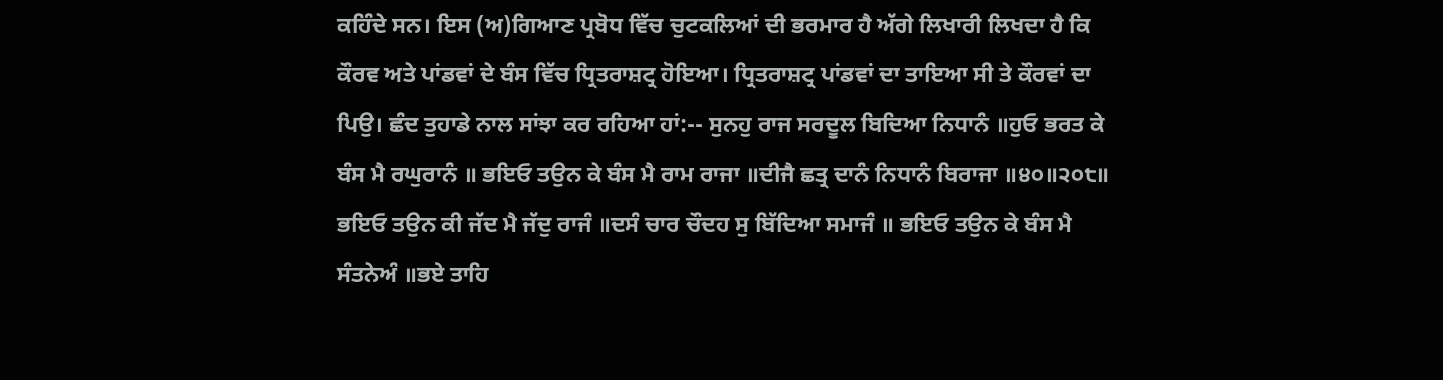ਕਹਿੰਦੇ ਸਨ। ਇਸ (ਅ)ਗਿਆਣ ਪ੍ਰਬੋਧ ਵਿੱਚ ਚੁਟਕਲਿਆਂ ਦੀ ਭਰਮਾਰ ਹੈ ਅੱਗੇ ਲਿਖਾਰੀ ਲਿਖਦਾ ਹੈ ਕਿ ਕੌਰਵ ਅਤੇ ਪਾਂਡਵਾਂ ਦੇ ਬੰਸ ਵਿੱਚ ਧ੍ਰਿਤਰਾਸ਼ਟ੍ਰ ਹੋਇਆ। ਧ੍ਰਿਤਰਾਸ਼ਟ੍ਰ ਪਾਂਡਵਾਂ ਦਾ ਤਾਇਆ ਸੀ ਤੇ ਕੌਰਵਾਂ ਦਾ ਪਿਉ। ਛੰਦ ਤੁਹਾਡੇ ਨਾਲ ਸਾਂਝਾ ਕਰ ਰਹਿਆ ਹਾਂ:-- ਸੁਨਹੁ ਰਾਜ ਸਰਦੂਲ ਬਿਦਿਆ ਨਿਧਾਨੰ ॥ਹੁਓ ਭਰਤ ਕੇ ਬੰਸ ਮੈ ਰਘੁਰਾਨੰ ॥ ਭਇਓ ਤਉਨ ਕੇ ਬੰਸ ਮੈ ਰਾਮ ਰਾਜਾ ॥ਦੀਜੈ ਛਤ੍ਰ ਦਾਨੰ ਨਿਧਾਨੰ ਬਿਰਾਜਾ ॥੪੦॥੨੦੮॥ ਭਇਓ ਤਉਨ ਕੀ ਜੱਦ ਮੈ ਜੱਦੁ ਰਾਜੰ ॥ਦਸੰ ਚਾਰ ਚੌਦਹ ਸੁ ਬਿੱਦਿਆ ਸਮਾਜੰ ॥ ਭਇਓ ਤਉਨ ਕੇ ਬੰਸ ਮੈ ਸੰਤਨੇਅੰ ॥ਭਏ ਤਾਹਿ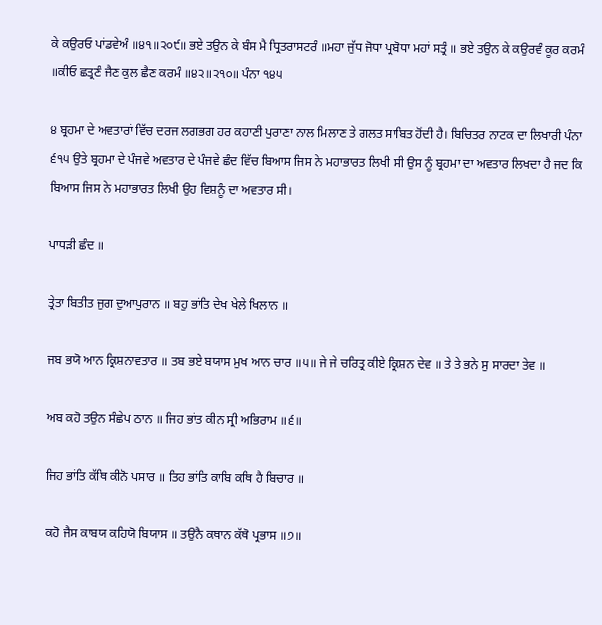ਕੇ ਕਉਰਓ ਪਾਂਡਵੇਅੰ ॥੪੧॥੨੦੯॥ ਭਏ ਤਉਨ ਕੇ ਬੰਸ ਮੈ ਧ੍ਰਿਤਰਾਸਟਰੰ ॥ਮਹਾ ਜੁੱਧ ਜੋਧਾ ਪ੍ਰਬੋਧਾ ਮਹਾਂ ਸਤ੍ਰੰ ॥ ਭਏ ਤਉਨ ਕੇ ਕਉਰਵੰ ਕੂਰ ਕਰਮੰ ॥ਕੀਓ ਛਤ੍ਰਣੰ ਜੈਣ ਕੁਲ ਛੈਣ ਕਰਮੰ ॥੪੨॥੨੧੦॥ ਪੰਨਾ ੧੪੫

੪ ਬ੍ਰਹਮਾ ਦੇ ਅਵਤਾਰਾਂ ਵਿੱਚ ਦਰਜ ਲਗਭਗ ਹਰ ਕਹਾਣੀ ਪੁਰਾਣਾ ਨਾਲ ਮਿਲਾਣ ਤੇ ਗਲਤ ਸਾਬਿਤ ਹੋਂਦੀ ਹੈ। ਬਿਚਿਤਰ ਨਾਟਕ ਦਾ ਲਿਖਾਰੀ ਪੰਨਾ ੬੧੫ ਉਤੇ ਬ੍ਰਹਮਾ ਦੇ ਪੰਜਵੇ ਅਵਤਾਰ ਦੇ ਪੰਜਵੇ ਛੰਦ ਵਿੱਚ ਬਿਆਸ ਜਿਸ ਨੇ ਮਹਾਭਾਰਤ ਲਿਖੀ ਸੀ ਉਸ ਨੂੰ ਬ੍ਰਹਮਾ ਦਾ ਅਵਤਾਰ ਲਿਖਦਾ ਹੈ ਜਦ ਕਿ ਬਿਆਸ ਜਿਸ ਨੇ ਮਹਾਭਾਰਤ ਲਿਖੀ ਉਹ ਵਿਸ਼ਨੂੰ ਦਾ ਅਵਤਾਰ ਸੀ।

ਪਾਧੜੀ ਛੰਦ ॥

ਤ੍ਰੇਤਾ ਬਿਤੀਤ ਜੁਗ ਦੁਆਪੁਰਾਨ ॥ ਬਹੁ ਭਾਂਤਿ ਦੇਖ ਖੇਲੇ ਖਿਲਾਨ ॥

ਜਬ ਭਯੋ ਆਨ ਕ੍ਰਿਸ਼ਨਾਵਤਾਰ ॥ ਤਬ ਭਏ ਬਯਾਸ ਮੁਖ ਆਨ ਚਾਰ ॥੫॥ ਜੇ ਜੇ ਚਰਿਤ੍ਰ ਕੀਏ ਕ੍ਰਿਸ਼ਨ ਦੇਵ ॥ ਤੇ ਤੇ ਭਨੇ ਸੁ ਸਾਰਦਾ ਤੇਵ ॥

ਅਬ ਕਹੋ ਤਉਨ ਸੰਛੇਪ ਠਾਨ ॥ ਜਿਹ ਭਾਂਤ ਕੀਨ ਸ੍ਰੀ ਅਭਿਰਾਮ ॥੬॥

ਜਿਹ ਭਾਂਤਿ ਕੱਥਿ ਕੀਨੋ ਪਸਾਰ ॥ ਤਿਹ ਭਾਂਤਿ ਕਾਬਿ ਕਥਿ ਹੈ ਬਿਚਾਰ ॥

ਕਹੋ ਜੈਸ ਕਾਬਯ ਕਹਿਯੋ ਬਿਯਾਸ ॥ ਤਉਨੈ ਕਥਾਨ ਕੱਥੋ ਪ੍ਰਭਾਸ ॥੭॥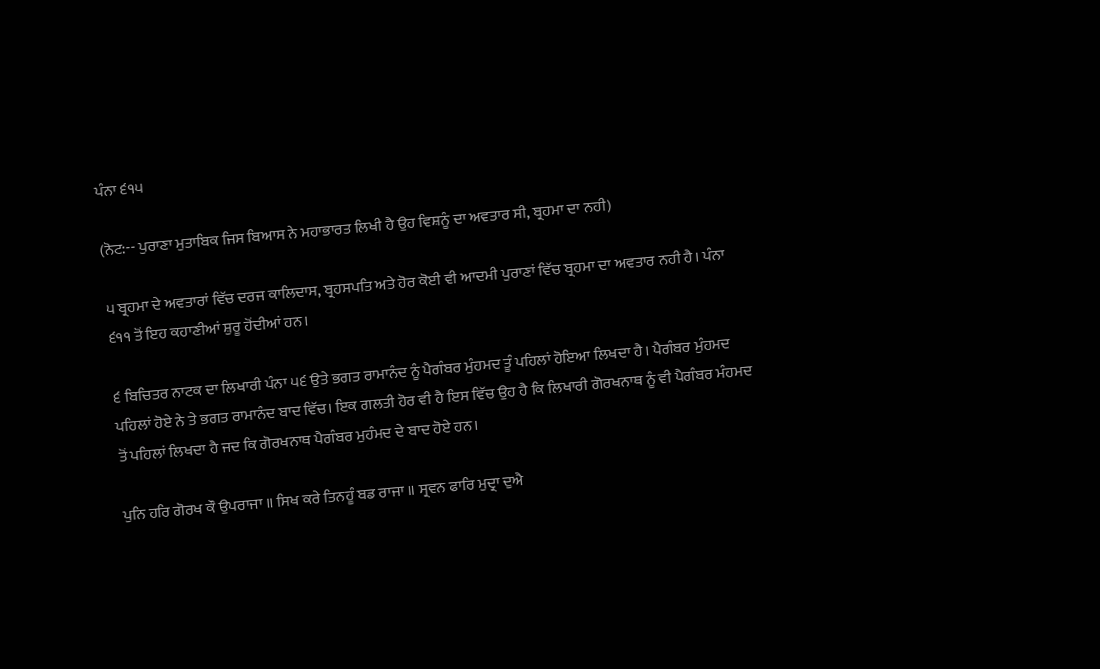ਪੰਨਾ ੬੧੫

(ਨੋਟ:-- ਪੁਰਾਣਾ ਮੁਤਾਬਿਕ ਜਿਸ ਬਿਆਸ ਨੇ ਮਹਾਭਾਰਤ ਲਿਖੀ ਹੈ ਉਹ ਵਿਸ਼ਨੂੰ ਦਾ ਅਵਤਾਰ ਸੀ, ਬ੍ਰਹਮਾ ਦਾ ਨਹੀ)

੫ ਬ੍ਰਹਮਾ ਦੇ ਅਵਤਾਰਾਂ ਵਿੱਚ ਦਰਜ ਕਾਲਿਦਾਸ, ਬ੍ਰਹਸਪਤਿ ਅਤੇ ਹੋਰ ਕੋਈ ਵੀ ਆਦਮੀ ਪੁਰਾਣਾਂ ਵਿੱਚ ਬ੍ਰਹਮਾ ਦਾ ਅਵਤਾਰ ਨਹੀ ਹੈ। ਪੰਨਾ ੬੧੧ ਤੋਂ ਇਹ ਕਹਾਣੀਆਂ ਸ਼ੁਰੂ ਹੋਂਦੀਆਂ ਹਨ।

੬ ਬਿਚਿਤਰ ਨਾਟਕ ਦਾ ਲਿਖਾਰੀ ਪੰਨਾ ੫੬ ਉਤੇ ਭਗਤ ਰਾਮਾਨੰਦ ਨੂੰ ਪੈਗੰਬਰ ਮੁੰਹਮਦ ਤੂੰ ਪਹਿਲਾਂ ਹੋਇਆ ਲਿਖਦਾ ਹੈ। ਪੈਗੰਬਰ ਮੁੰਹਮਦ ਪਹਿਲਾਂ ਹੋਏ ਨੇ ਤੇ ਭਗਤ ਰਾਮਾਨੰਦ ਬਾਦ ਵਿੱਚ। ਇਕ ਗਲਤੀ ਹੋਰ ਵੀ ਹੈ ਇਸ ਵਿੱਚ ਉਹ ਹੈ ਕਿ ਲਿਖਾਰੀ ਗੋਰਖਨਾਥ ਨੂੰ ਵੀ ਪੈਗੰਬਰ ਮੰਹਮਦ ਤੋਂ ਪਹਿਲਾਂ ਲਿਖਦਾ ਹੈ ਜਦ ਕਿ ਗੋਰਖਨਾਥ ਪੈਗੰਬਰ ਮੁਹੰਮਦ ਦੇ ਬਾਦ ਹੋਏ ਹਨ।

ਪੁਨਿ ਹਰਿ ਗੋਰਖ ਕੌ ਉਪਰਾਜਾ ॥ ਸਿਖ ਕਰੇ ਤਿਨਹੂੰ ਬਡ ਰਾਜਾ ॥ ਸ੍ਰਵਨ ਫਾਰਿ ਮੁਦ੍ਰਾ ਦੁਐ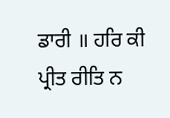ਡਾਰੀ ॥ ਹਰਿ ਕੀ ਪ੍ਰੀਤ ਰੀਤਿ ਨ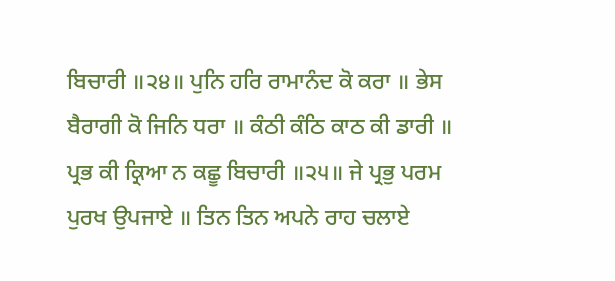ਬਿਚਾਰੀ ॥੨੪॥ ਪੁਨਿ ਹਰਿ ਰਾਮਾਨੰਦ ਕੋ ਕਰਾ ॥ ਭੇਸ ਬੈਰਾਗੀ ਕੋ ਜਿਨਿ ਧਰਾ ॥ ਕੰਠੀ ਕੰਠਿ ਕਾਠ ਕੀ ਡਾਰੀ ॥ ਪ੍ਰਭ ਕੀ ਕ੍ਰਿਆ ਨ ਕਛੂ ਬਿਚਾਰੀ ॥੨੫॥ ਜੇ ਪ੍ਰਭੁ ਪਰਮ ਪੁਰਖ ਉਪਜਾਏ ॥ ਤਿਨ ਤਿਨ ਅਪਨੇ ਰਾਹ ਚਲਾਏ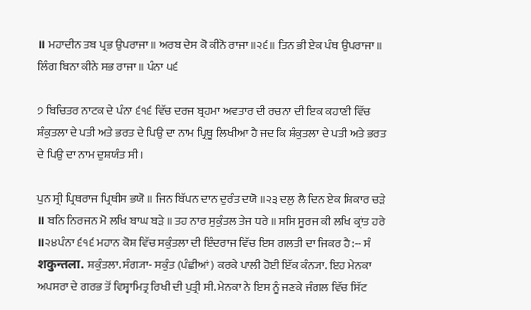॥ ਮਹਾਦੀਨ ਤਬ ਪ੍ਰਭ ਉਪਰਾਜਾ ॥ ਅਰਬ ਦੇਸ ਕੋ ਕੀਨੋ ਰਾਜਾ ॥੨੬॥ ਤਿਨ ਭੀ ਏਕ ਪੰਥ ਉਪਰਾਜਾ ॥ ਲਿੰਗ ਬਿਨਾ ਕੀਨੇ ਸਭ ਰਾਜਾ ॥ ਪੰਨਾ ੫੬

੭ ਬਿਚਿਤਰ ਨਾਟਕ ਦੇ ਪੰਨਾ ੬੧੬ ਵਿੱਚ ਦਰਜ ਬ੍ਰਹਮਾ ਅਵਤਾਰ ਦੀ ਰਚਨਾ ਦੀ ਇਕ ਕਹਾਣੀ ਵਿੱਚ ਸ਼ੰਕੁਤਲਾ ਦੇ ਪਤੀ ਅਤੇ ਭਰਤ ਦੇ ਪਿਉ ਦਾ ਨਾਮ ਪ੍ਰਿਥੂ ਲਿਖੀਆ ਹੈ ਜਦ ਕਿ ਸ਼ੰਕੁਤਲਾ ਦੇ ਪਤੀ ਅਤੇ ਭਰਤ ਦੇ ਪਿਉ ਦਾ ਨਾਮ ਦੁਸ਼ਯੰਤ ਸੀ।

ਪੁਨ ਸ੍ਰੀ ਪ੍ਰਿਥਰਾਜ ਪ੍ਰਿਥੀਸ ਭਯੋ ॥ ਜਿਨ ਬਿੱਪਨ ਦਾਨ ਦੁਰੰਤ ਦਯੋ ॥੨੩ ਦਲੁ ਲੈ ਦਿਨ ਏਕ ਸ਼ਿਕਾਰ ਚੜੇ ॥ ਬਨਿ ਨਿਰਜਨ ਮੋ ਲਖਿ ਬਾਘ ਬੜੇ ॥ ਤਹ ਨਾਰ ਸੁਕੁੰਤਲ ਤੇਜ ਧਰੇ ॥ ਸਸਿ ਸੂਰਜ ਕੀ ਲਖਿ ਕ੍ਰਾਂਤ ਹਰੇ ॥੨੪ਪੰਨਾ ੬੧੬ ਮਹਾਨ ਕੋਸ਼ ਵਿੱਚ ਸਕੁੰਤਲਾ ਦੀ ਇੰਦਰਾਜ ਵਿੱਚ ਇਸ ਗਲਤੀ ਦਾ ਜਿਕਰ ਹੈ:-- ਸੰ शकुन्तला. ਸ਼ਕੁੰਤਲਾ. ਸੰਗ੍ਯਾ- ਸਕੁੰਤ (ਪੰਛੀਆਂ) ਕਰਕੇ ਪਾਲੀ ਹੋਈ ਇੱਕ ਕੰਨ੍ਯਾ. ਇਹ ਮੇਨਕਾ ਅਪਸਰਾ ਦੇ ਗਰਭ ਤੋਂ ਵਿਸ਼੍ਵਾਮਿਤ੍ਰ ਰਿਖੀ ਦੀ ਪੁਤ੍ਰੀ ਸੀ. ਮੇਨਕਾ ਨੇ ਇਸ ਨੂੰ ਜਣਕੇ ਜੰਗਲ ਵਿੱਚ ਸਿੱਟ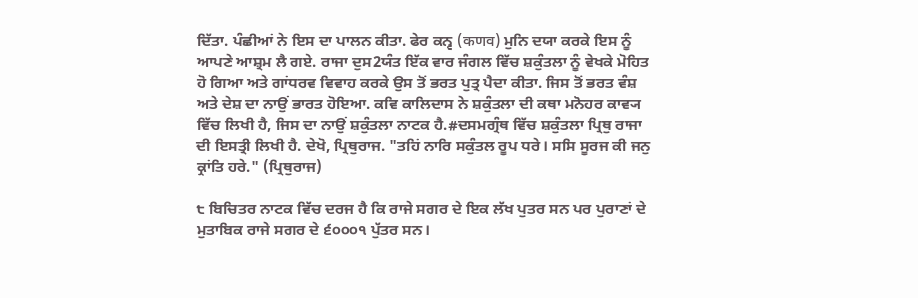ਦਿੱਤਾ. ਪੰਛੀਆਂ ਨੇ ਇਸ ਦਾ ਪਾਲਨ ਕੀਤਾ. ਫੇਰ ਕਨ੍ਵ (कणव) ਮੁਨਿ ਦਯਾ ਕਰਕੇ ਇਸ ਨੂੰ ਆਪਣੇ ਆਸ਼੍ਰਮ ਲੈ ਗਏ. ਰਾਜਾ ਦੁਸ2ਯੰਤ ਇੱਕ ਵਾਰ ਜੰਗਲ ਵਿੱਚ ਸ਼ਕੁੰਤਲਾ ਨੂੰ ਵੇਖਕੇ ਮੋਹਿਤ ਹੋ ਗਿਆ ਅਤੇ ਗਾਂਧਰਵ ਵਿਵਾਹ ਕਰਕੇ ਉਸ ਤੋਂ ਭਰਤ ਪੁਤ੍ਰ ਪੈਦਾ ਕੀਤਾ. ਜਿਸ ਤੋਂ ਭਰਤ ਵੰਸ਼ ਅਤੇ ਦੇਸ਼ ਦਾ ਨਾਉਂ ਭਾਰਤ ਹੋਇਆ. ਕਵਿ ਕਾਲਿਦਾਸ ਨੇ ਸ਼ਕੁੰਤਲਾ ਦੀ ਕਥਾ ਮਨੋਹਰ ਕਾਵ੍ਯ ਵਿੱਚ ਲਿਖੀ ਹੈ, ਜਿਸ ਦਾ ਨਾਉਂ ਸ਼ਕੁੰਤਲਾ ਨਾਟਕ ਹੈ.#ਦਸਮਗ੍ਰੰਥ ਵਿੱਚ ਸ਼ਕੁੰਤਲਾ ਪ੍ਰਿਥੁ ਰਾਜਾ ਦੀ ਇਸਤ੍ਰੀ ਲਿਖੀ ਹੈ. ਦੇਖੋ, ਪ੍ਰਿਥੁਰਾਜ. "ਤਹਿਂ ਨਾਰਿ ਸਕੁੰਤਲ ਰੂਪ ਧਰੇ। ਸਸਿ ਸੂਰਜ ਕੀ ਜਨੁ ਕ੍ਰਾਂਤਿ ਹਰੇ." (ਪ੍ਰਿਥੁਰਾਜ)

੮ ਬਿਚਿਤਰ ਨਾਟਕ ਵਿੱਚ ਦਰਜ ਹੈ ਕਿ ਰਾਜੇ ਸਗਰ ਦੇ ਇਕ ਲੱਖ ਪੁਤਰ ਸਨ ਪਰ ਪੁਰਾਣਾਂ ਦੇ ਮੁਤਾਬਿਕ ਰਾਜੇ ਸਗਰ ਦੇ ੬੦੦੦੧ ਪੁੱਤਰ ਸਨ।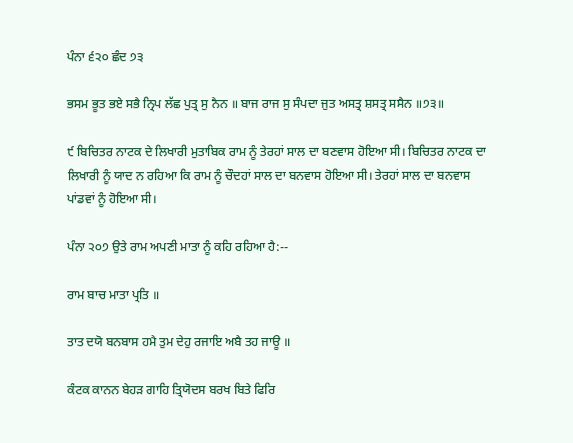ਪੰਨਾ ੬੨੦ ਛੰਦ ੭੩

ਭਸਮ ਭੂਤ ਭਏ ਸਭੈ ਨ੍ਰਿਪ ਲੱਛ ਪੁਤ੍ਰ ਸੁ ਨੈਨ ॥ ਬਾਜ ਰਾਜ ਸੁ ਸੰਪਦਾ ਜੁਤ ਅਸਤ੍ਰ ਸ਼ਸਤ੍ਰ ਸਸੈਨ ॥੭੩॥

੯ ਬਿਚਿਤਰ ਨਾਟਕ ਦੇ ਲਿਖਾਰੀ ਮੁਤਾਬਿਕ ਰਾਮ ਨੂੰ ਤੇਰਹਾਂ ਸਾਲ ਦਾ ਬਣਵਾਸ ਹੋਇਆ ਸੀ। ਬਿਚਿਤਰ ਨਾਟਕ ਦਾ ਲਿਖਾਰੀ ਨੂੰ ਯਾਦ ਨ ਰਹਿਆ ਕਿ ਰਾਮ ਨੂੰ ਚੌਦਹਾਂ ਸਾਲ ਦਾ ਬਨਵਾਸ ਹੋਇਆ ਸੀ। ਤੇਰਹਾਂ ਸਾਲ ਦਾ ਬਨਵਾਸ ਪਾਂਡਵਾਂ ਨੂੰ ਹੋਇਆ ਸੀ।

ਪੰਨਾ ੨੦੭ ਉਤੇ ਰਾਮ ਅਪਣੀ ਮਾਤਾ ਨੂੰ ਕਹਿ ਰਹਿਆ ਹੈ:--

ਰਾਮ ਬਾਚ ਮਾਤਾ ਪ੍ਰਤਿ ॥

ਤਾਤ ਦਯੋ ਬਨਬਾਸ ਹਮੈ ਤੁਮ ਦੇਹੁ ਰਜਾਇ ਅਬੈ ਤਹ ਜਾਊ ॥

ਕੰਟਕ ਕਾਨਨ ਬੇਹੜ ਗਾਹਿ ਤ੍ਰਿਯੋਦਸ ਬਰਖ ਬਿਤੇ ਫਿਰਿ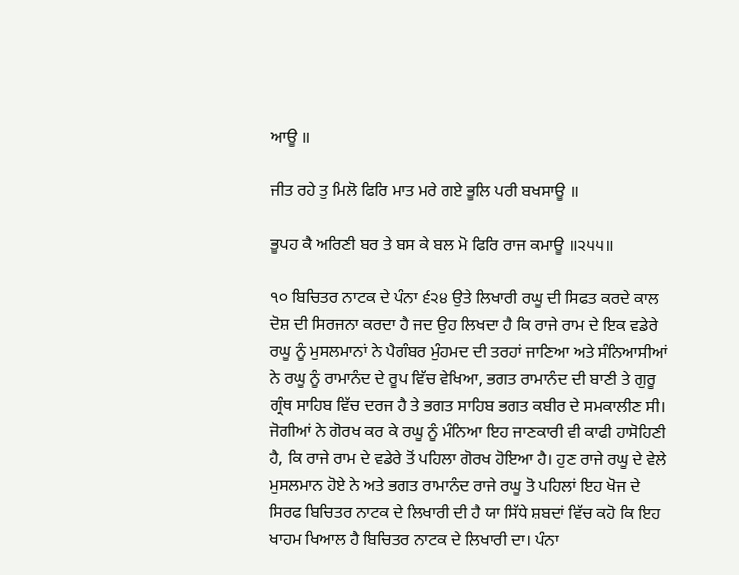ਆਊ ॥

ਜੀਤ ਰਹੇ ਤੁ ਮਿਲੋ ਫਿਰਿ ਮਾਤ ਮਰੇ ਗਏ ਭੂਲਿ ਪਰੀ ਬਖਸਾਊ ॥

ਭੂਪਹ ਕੈ ਅਰਿਣੀ ਬਰ ਤੇ ਬਸ ਕੇ ਬਲ ਮੋ ਫਿਰਿ ਰਾਜ ਕਮਾਊ ॥੨੫੫॥

੧੦ ਬਿਚਿਤਰ ਨਾਟਕ ਦੇ ਪੰਨਾ ੬੨੪ ਉਤੇ ਲਿਖਾਰੀ ਰਘੂ ਦੀ ਸਿਫਤ ਕਰਦੇ ਕਾਲ ਦੋਸ਼ ਦੀ ਸਿਰਜਨਾ ਕਰਦਾ ਹੈ ਜਦ ਉਹ ਲਿਖਦਾ ਹੈ ਕਿ ਰਾਜੇ ਰਾਮ ਦੇ ਇਕ ਵਡੇਰੇ ਰਘੂ ਨੂੰ ਮੁਸਲਮਾਨਾਂ ਨੇ ਪੈਗੰਬਰ ਮੁੰਹਮਦ ਦੀ ਤਰਹਾਂ ਜਾਣਿਆ ਅਤੇ ਸੰਨਿਆਸੀਆਂ ਨੇ ਰਘੂ ਨੂੰ ਰਾਮਾਨੰਦ ਦੇ ਰੂਪ ਵਿੱਚ ਵੇਖਿਆ, ਭਗਤ ਰਾਮਾਨੰਦ ਦੀ ਬਾਣੀ ਤੇ ਗੁਰੂ ਗ੍ਰੰਥ ਸਾਹਿਬ ਵਿੱਚ ਦਰਜ ਹੈ ਤੇ ਭਗਤ ਸਾਹਿਬ ਭਗਤ ਕਬੀਰ ਦੇ ਸਮਕਾਲੀਣ ਸੀ। ਜੋਗੀਆਂ ਨੇ ਗੋਰਖ ਕਰ ਕੇ ਰਘੂ ਨੂੰ ਮੰਨਿਆ ਇਹ ਜਾਣਕਾਰੀ ਵੀ ਕਾਫੀ ਹਾਸੋਹਿਣੀ ਹੈ, ਕਿ ਰਾਜੇ ਰਾਮ ਦੇ ਵਡੇਰੇ ਤੋਂ ਪਹਿਲਾ ਗੋਰਖ ਹੋਇਆ ਹੈ। ਹੁਣ ਰਾਜੇ ਰਘੂ ਦੇ ਵੇਲੇ ਮੁਸਲਮਾਨ ਹੋਏ ਨੇ ਅਤੇ ਭਗਤ ਰਾਮਾਨੰਦ ਰਾਜੇ ਰਘੂ ਤੋ ਪਹਿਲਾਂ ਇਹ ਖੋਜ ਦੇ ਸਿਰਫ ਬਿਚਿਤਰ ਨਾਟਕ ਦੇ ਲਿਖਾਰੀ ਦੀ ਹੈ ਯਾ ਸਿੱਧੇ ਸ਼ਬਦਾਂ ਵਿੱਚ ਕਹੋ ਕਿ ਇਹ ਖਾਹਮ ਖਿਆਲ ਹੈ ਬਿਚਿਤਰ ਨਾਟਕ ਦੇ ਲਿਖਾਰੀ ਦਾ। ਪੰਨਾ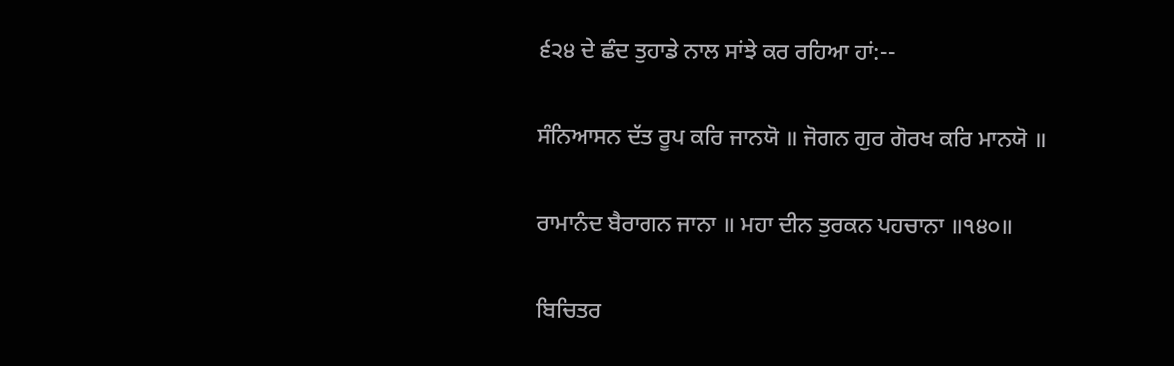੬੨੪ ਦੇ ਛੰਦ ਤੁਹਾਡੇ ਨਾਲ ਸਾਂਝੇ ਕਰ ਰਹਿਆ ਹਾਂ:--

ਸੰਨਿਆਸਨ ਦੱਤ ਰੂਪ ਕਰਿ ਜਾਨਯੋ ॥ ਜੋਗਨ ਗੁਰ ਗੋਰਖ ਕਰਿ ਮਾਨਯੋ ॥

ਰਾਮਾਨੰਦ ਬੈਰਾਗਨ ਜਾਨਾ ॥ ਮਹਾ ਦੀਨ ਤੁਰਕਨ ਪਹਚਾਨਾ ॥੧੪੦॥

ਬਿਚਿਤਰ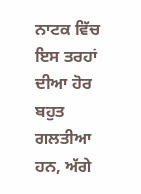ਨਾਟਕ ਵਿੱਚ ਇਸ ਤਰਹਾਂ ਦੀਆ ਹੋਰ ਬਹੁਤ ਗਲਤੀਆ ਹਨ, ਅੱਗੇ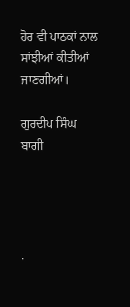ਹੋਰ ਵੀ ਪਾਠਕਾਂ ਨਾਲ ਸਾਂਝੀਆਂ ਕੀਤੀਆਂ ਜਾਣਗੀਆਂ।

ਗੁਰਦੀਪ ਸਿੰਘ ਬਾਗੀ




.